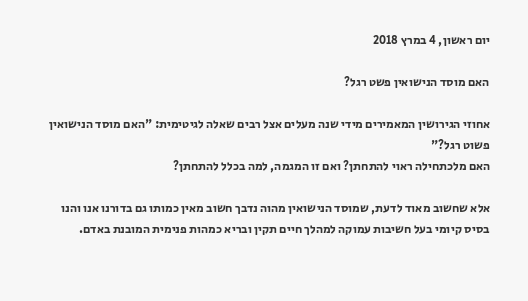יום ראשון, 4 במרץ 2018

האם מוסד הנישואין פשט רגל?

אחוזי הגירושין המאמירים מידי שנה מעלים אצל רבים שאלה לגיטימית: "האם מוסד הנישואין פשוט רגל?"
האם מלכתחילה ראוי להתחתן? ואם זו המגמה, למה בכלל להתחתן?

אלא שחשוב מאוד לדעת, שמוסד הנישואין מהוה נדבך חשוב מאין כמותו גם בדורנו אנו והנו בסיס קיומי בעל חשיבות עמוקה למהלך חיים תקין ובריא כמהות פנימית המובנת באדם.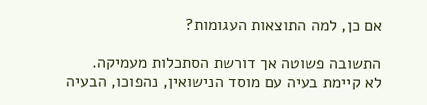אם כן, למה התוצאות העגומות?

התשובה פשוטה אך דורשת הסתכלות מעמיקה.
לא קיימת בעיה עם מוסד הנישואין, נהפוכו, הבעיה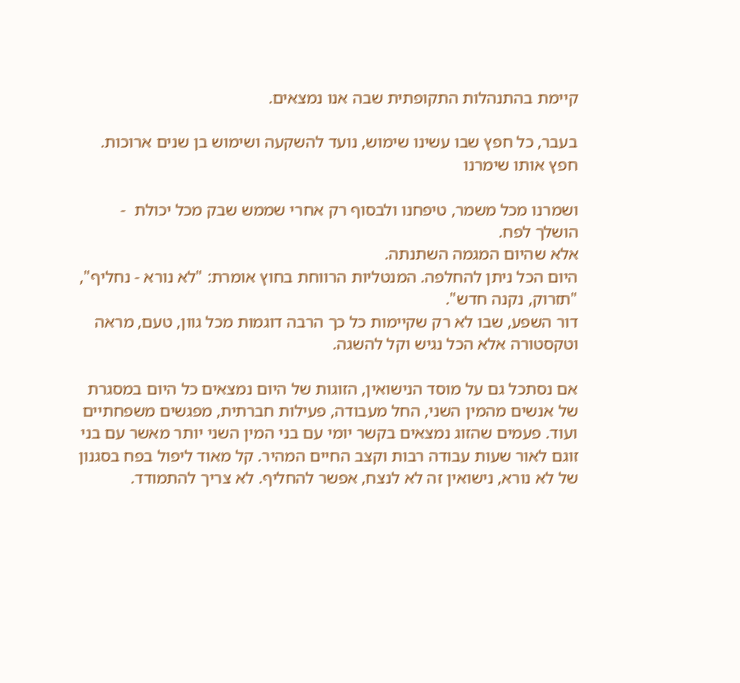קיימת בהתנהלות התקופתית שבה אנו נמצאים.

בעבר, כל חפץ שבו עשינו שימוש, נועד להשקעה ושימוש בן שנים ארוכות. חפץ אותו שימרנו

ושמרנו מכל משמר, טיפחנו ולבסוף רק אחרי שממש שבק מכל יכולת  - הושלך לפח.
אלא שהיום המגמה השתנתה.
היום הכל ניתן להחלפה. המנטליות הרווחת בחוץ אומרת: "לא נורא - נחליף", "תזרוק, נקנה חדש".
דור השפע, שבו לא רק שקיימות כל כך הרבה דוגמות מכל גוון, טעם, מראה וטקסטורה אלא הכל נגיש וקל להשגה.

אם נסתכל גם על מוסד הנישואין, הזוגות של היום נמצאים כל היום במסגרת של אנשים מהמין השני, החל מעבודה, פעילות חברתית, מפגשים משפחתיים ועוד. פעמים שהזוג נמצאים בקשר יומי עם בני המין השני יותר מאשר עם בני זוגם לאור שעות עבודה רבות וקצב החיים המהיר. קל מאוד ליפול בפח בסגנון של לא נורא, נישואין זה לא לנצח, אפשר להחליף. לא צריך להתמודד.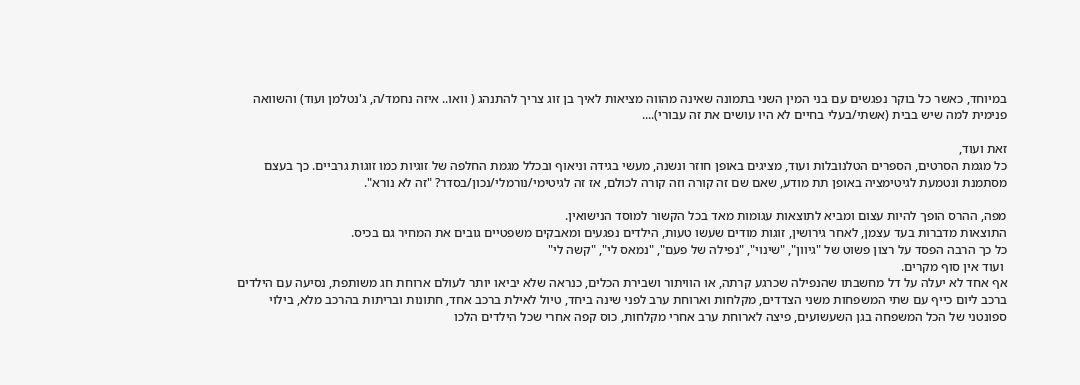במיוחד, כאשר כל בוקר נפגשים עם בני המין השני בתמונה שאינה מהווה מציאות לאיך בן זוג צריך להתנהג ( וואו.. איזה נחמד/ה, ג'נטלמן ועוד) והשוואה פנימית למה שיש בבית (אשתי/בעלי בחיים לא היו עושים את זה עבורי)....

זאת ועוד,
כל מגמת הסרטים, הספרים הטלנובלות ועוד, מציגים באופן חוזר ונשנה, מעשי בגידה וניאוף ובכלל מגמת החלפה של זוגיות כמו זוגות גרביים. כך בעצם מסתמנת ונטמעת לגיטימציה באופן תת מודע, שאם שם זה קורה וזה קורה לכולם, אז זה לגיטימי/נורמלי/נכון/בסדר? "זה לא נורא".

מפה, ההרס הופך להיות עצום ומביא לתוצאות עגומות מאד בכל הקשור למוסד הנישואין.
התוצאות מדברות בעד עצמן, לאחר גירושין, זוגות מודים שעשו טעות, הילדים נפגעים ומאבקים משפטיים גובים את המחיר גם בכיס.
כל כך הרבה הפסד על רצון פשוט של "גיוון", "שינוי", "נפילה של פעם", "נמאס לי", "קשה לי"
 ועוד אין סוף מקרים.
אף אחד לא יעלה על דל מחשבתו שהנפילה שכרגע קרתה, או הוויתור ושבירת הכלים, כנראה שלא יביאו יותר לעולם ארוחת חג משותפת, נסיעה עם הילדים ברכב ליום כייף עם שתי המשפחות משני הצדדים, מקלחות וארוחת ערב לפני שינה ביחד, טיול לאילת ברכב אחד, חתונות ובריתות בהרכב מלא, בילוי ספונטני של הכל המשפחה בגן השעשועים, פיצה לארוחת ערב אחרי מקלחות, כוס קפה אחרי שכל הילדים הלכו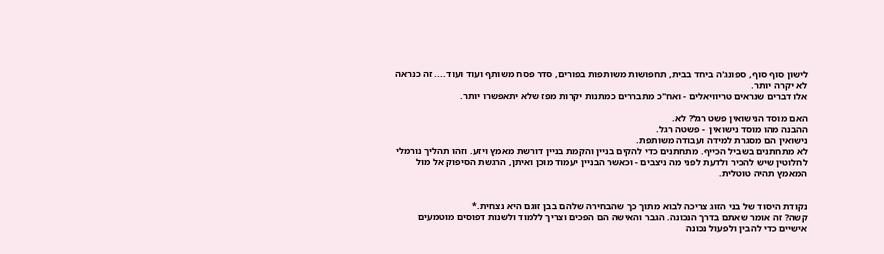לישון סוף סוף, ספונג'ה ביחד בבית, תחפושות משותפות בפורים, סדר פסח משותף ועוד ועוד.... זה כנראה לא יקרה יותר.
אלו דברים שנראים טריוויאלים - ואח"כ מתבררים כמתנות יקרות מפז שלא יתאפשרו יותר.

האם מוסד הנישואין פשט רגל? לא.
ההבנה מהו מוסד נישואין  - פשטה רגל.
נישואין הם מסגרת למידה ועבודה משותפת.
לא מתחתנים בשביל הכייף. מתחתנים כדי להקים בניין והקמת בניין דורשת מאמץ ויזע. וזהו תהליך נורמלי לחלוטין שיש להכיר ולדעת לפני מה ניצבים - וכאשר הבניין יעמוד מוכן ואיתן, הרגשת הסיפוק אל מול המאמץ תהיה טוטלית.


נקודת היסוד של בני הזוג צריכה לבוא מתוך כך שהבחירה שלהם בבן זוגם היא נצחית.*
קשה? זה אומר שאתם בדרך הנכונה. הגבר והאישה הם הפכים וצריך ללמוד ולשנות דפוסים מוטמעים אישיים כדי להבין ולפעול נכונה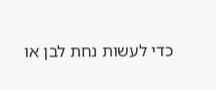כדי לעשות נחת לבן או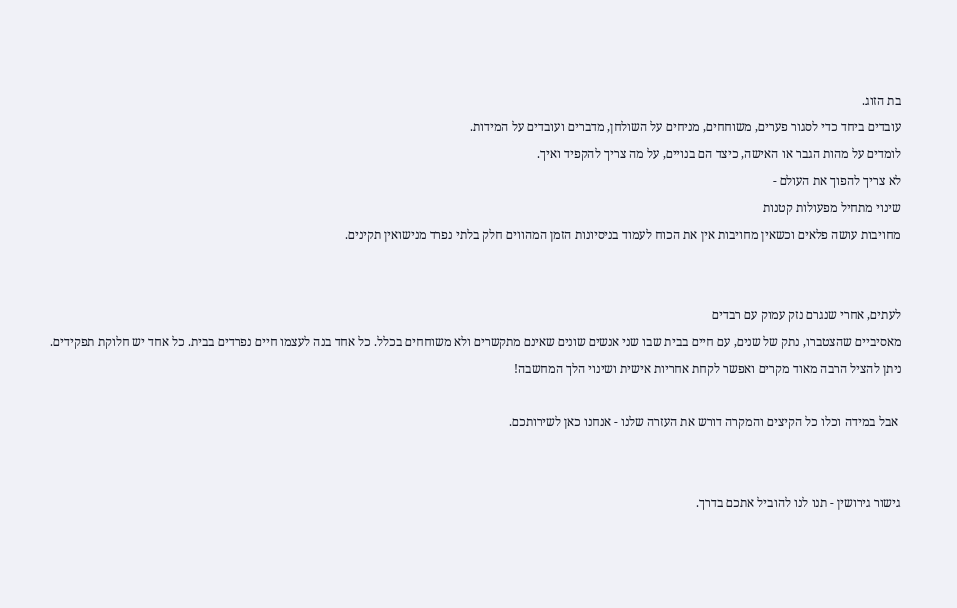בת הזוג.
עובדים ביחד כדי לסגור פערים, משוחחים, מניחים על השולחן, מדברים ועובדים על המידות.
לומדים על מהות הגבר או האישה, כיצד הם בנויים, על מה צריך להקפיד ואיך.
לא צריך להפוך את העולם -
שינוי מתחיל מפעולות קטנות
מחויבות עושה פלאים וכשאין מחויבות אין את הכוח לעמוד בניסיונות הזמן המהווים חלק בלתי נפרד מנישואין תקינים.


לעתים, אחרי שנגרם נזק עמוק עם רבדים
מאסיביים שהצטברו, נתק של שנים, עם חיים בבית שבו שני אנשים שונים שאינם מתקשרים ולא משוחחים בכלל. כל אחד בנה לעצמו חיים נפרדים בבית. כל אחד יש חלוקת תפקידים. ניתן להציל הרבה מאוד מקרים ואפשר לקחת אחריות אישית ושינוי הלך המחשבה!

 אבל במידה וכלו כל הקיצים והמקרה דורש את העזרה שלנו - אנחנו כאן לשירותכם.


גישור גירושין - תנו לנו להוביל אתכם בדרך.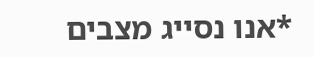*אנו נסייג מצבים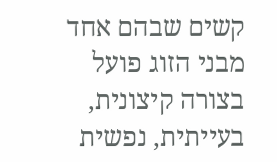קשים שבהם אחד מבני הזוג פועל בצורה קיצונית, בעייתית, נפשית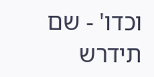וכדו' - שם תידרש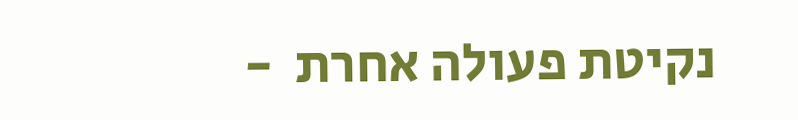נקיטת פעולה אחרת  -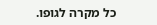כל מקרה לגופו.